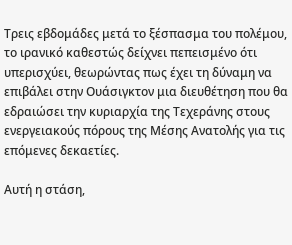Τρεις εβδομάδες μετά το ξέσπασμα του πολέμου, το ιρανικό καθεστώς δείχνει πεπεισμένο ότι υπερισχύει, θεωρώντας πως έχει τη δύναμη να επιβάλει στην Ουάσιγκτον μια διευθέτηση που θα εδραιώσει την κυριαρχία της Τεχεράνης στους ενεργειακούς πόρους της Μέσης Ανατολής για τις επόμενες δεκαετίες.

Αυτή η στάση,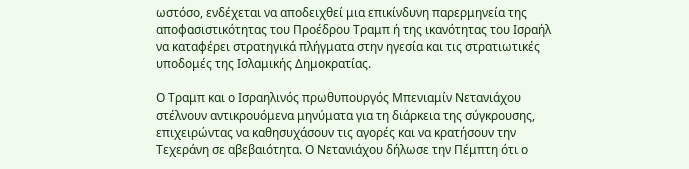ωστόσο, ενδέχεται να αποδειχθεί μια επικίνδυνη παρερμηνεία της αποφασιστικότητας του Προέδρου Τραμπ ή της ικανότητας του Ισραήλ να καταφέρει στρατηγικά πλήγματα στην ηγεσία και τις στρατιωτικές υποδομές της Ισλαμικής Δημοκρατίας.

Ο Τραμπ και ο Ισραηλινός πρωθυπουργός Μπενιαμίν Νετανιάχου στέλνουν αντικρουόμενα μηνύματα για τη διάρκεια της σύγκρουσης, επιχειρώντας να καθησυχάσουν τις αγορές και να κρατήσουν την Τεχεράνη σε αβεβαιότητα. Ο Νετανιάχου δήλωσε την Πέμπτη ότι ο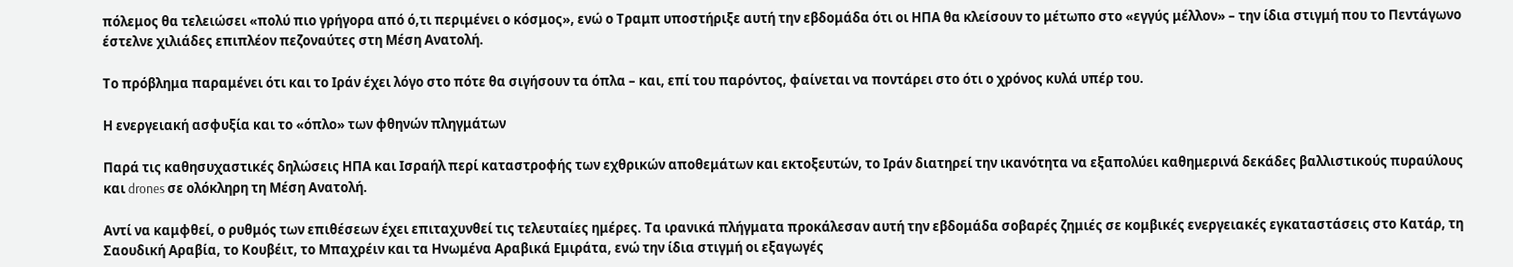πόλεμος θα τελειώσει «πολύ πιο γρήγορα από ό,τι περιμένει ο κόσμος», ενώ ο Τραμπ υποστήριξε αυτή την εβδομάδα ότι οι ΗΠΑ θα κλείσουν το μέτωπο στο «εγγύς μέλλον» – την ίδια στιγμή που το Πεντάγωνο έστελνε χιλιάδες επιπλέον πεζοναύτες στη Μέση Ανατολή.

Το πρόβλημα παραμένει ότι και το Ιράν έχει λόγο στο πότε θα σιγήσουν τα όπλα – και, επί του παρόντος, φαίνεται να ποντάρει στο ότι ο χρόνος κυλά υπέρ του.

Η ενεργειακή ασφυξία και το «όπλο» των φθηνών πληγμάτων

Παρά τις καθησυχαστικές δηλώσεις ΗΠΑ και Ισραήλ περί καταστροφής των εχθρικών αποθεμάτων και εκτοξευτών, το Ιράν διατηρεί την ικανότητα να εξαπολύει καθημερινά δεκάδες βαλλιστικούς πυραύλους και drones σε ολόκληρη τη Μέση Ανατολή.

Αντί να καμφθεί, ο ρυθμός των επιθέσεων έχει επιταχυνθεί τις τελευταίες ημέρες. Τα ιρανικά πλήγματα προκάλεσαν αυτή την εβδομάδα σοβαρές ζημιές σε κομβικές ενεργειακές εγκαταστάσεις στο Κατάρ, τη Σαουδική Αραβία, το Κουβέιτ, το Μπαχρέιν και τα Ηνωμένα Αραβικά Εμιράτα, ενώ την ίδια στιγμή οι εξαγωγές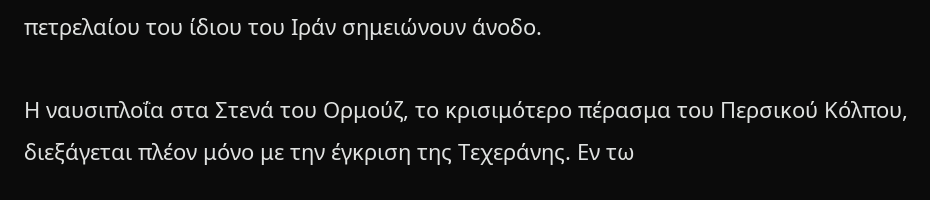πετρελαίου του ίδιου του Ιράν σημειώνουν άνοδο.

Η ναυσιπλοΐα στα Στενά του Ορμούζ, το κρισιμότερο πέρασμα του Περσικού Κόλπου, διεξάγεται πλέον μόνο με την έγκριση της Τεχεράνης. Εν τω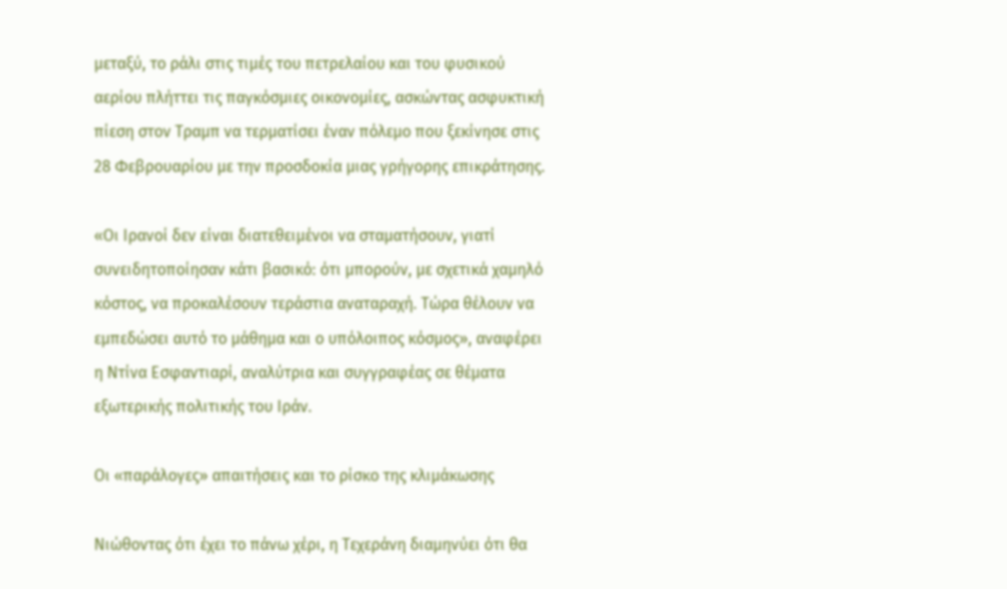μεταξύ, το ράλι στις τιμές του πετρελαίου και του φυσικού αερίου πλήττει τις παγκόσμιες οικονομίες, ασκώντας ασφυκτική πίεση στον Τραμπ να τερματίσει έναν πόλεμο που ξεκίνησε στις 28 Φεβρουαρίου με την προσδοκία μιας γρήγορης επικράτησης.

«Οι Ιρανοί δεν είναι διατεθειμένοι να σταματήσουν, γιατί συνειδητοποίησαν κάτι βασικό: ότι μπορούν, με σχετικά χαμηλό κόστος, να προκαλέσουν τεράστια αναταραχή. Τώρα θέλουν να εμπεδώσει αυτό το μάθημα και ο υπόλοιπος κόσμος», αναφέρει η Ντίνα Εσφαντιαρί, αναλύτρια και συγγραφέας σε θέματα εξωτερικής πολιτικής του Ιράν.

Οι «παράλογες» απαιτήσεις και το ρίσκο της κλιμάκωσης

Νιώθοντας ότι έχει το πάνω χέρι, η Τεχεράνη διαμηνύει ότι θα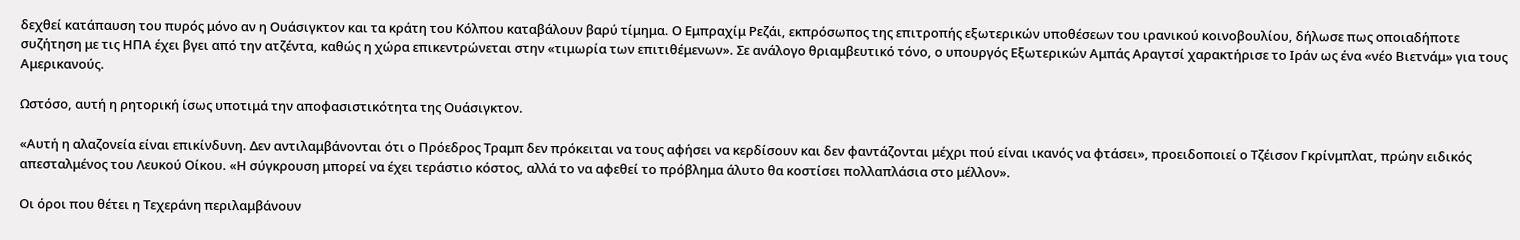δεχθεί κατάπαυση του πυρός μόνο αν η Ουάσιγκτον και τα κράτη του Κόλπου καταβάλουν βαρύ τίμημα. Ο Εμπραχίμ Ρεζάι, εκπρόσωπος της επιτροπής εξωτερικών υποθέσεων του ιρανικού κοινοβουλίου, δήλωσε πως οποιαδήποτε συζήτηση με τις ΗΠΑ έχει βγει από την ατζέντα, καθώς η χώρα επικεντρώνεται στην «τιμωρία των επιτιθέμενων». Σε ανάλογο θριαμβευτικό τόνο, ο υπουργός Εξωτερικών Αμπάς Αραγτσί χαρακτήρισε το Ιράν ως ένα «νέο Βιετνάμ» για τους Αμερικανούς.

Ωστόσο, αυτή η ρητορική ίσως υποτιμά την αποφασιστικότητα της Ουάσιγκτον.

«Αυτή η αλαζονεία είναι επικίνδυνη. Δεν αντιλαμβάνονται ότι ο Πρόεδρος Τραμπ δεν πρόκειται να τους αφήσει να κερδίσουν και δεν φαντάζονται μέχρι πού είναι ικανός να φτάσει», προειδοποιεί ο Τζέισον Γκρίνμπλατ, πρώην ειδικός απεσταλμένος του Λευκού Οίκου. «Η σύγκρουση μπορεί να έχει τεράστιο κόστος, αλλά το να αφεθεί το πρόβλημα άλυτο θα κοστίσει πολλαπλάσια στο μέλλον».

Οι όροι που θέτει η Τεχεράνη περιλαμβάνουν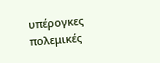υπέρογκες πολεμικές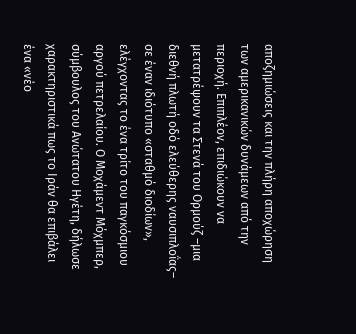αποζημιώσεις και την πλήρη αποχώρηση των αμερικανικών δυνάμεων από την περιοχή. Επιπλέον, επιδιώκουν να μετατρέψουν τα Στενά του Ορμούζ –μια διεθνή πλωτή οδό ελεύθερης ναυσιπλοΐας– σε έναν ιδιότυπο «σταθμό διοδίων», ελέγχοντας το ένα τρίτο του παγκόσμιου αργού πετρελαίου. Ο Μοχάμεντ Μόχμπερ, σύμβουλος του Ανώτατου Ηγέτη, δήλωσε χαρακτηριστικά πως το Ιράν θα επιβάλει ένα «νέο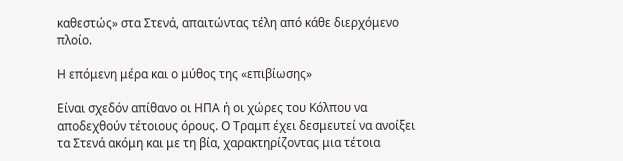καθεστώς» στα Στενά, απαιτώντας τέλη από κάθε διερχόμενο πλοίο.

Η επόμενη μέρα και ο μύθος της «επιβίωσης»

Είναι σχεδόν απίθανο οι ΗΠΑ ή οι χώρες του Κόλπου να αποδεχθούν τέτοιους όρους. Ο Τραμπ έχει δεσμευτεί να ανοίξει τα Στενά ακόμη και με τη βία, χαρακτηρίζοντας μια τέτοια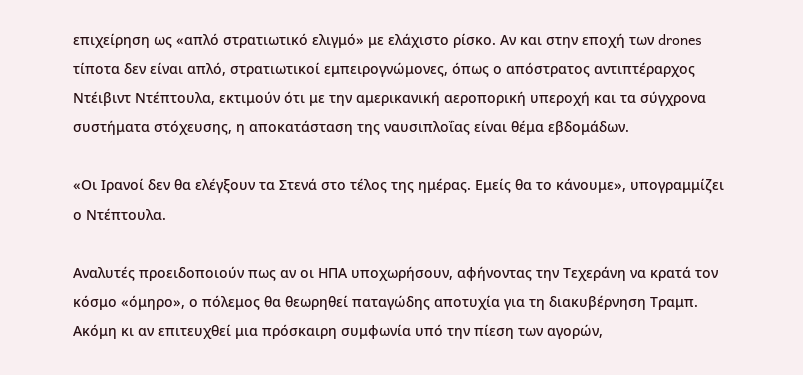επιχείρηση ως «απλό στρατιωτικό ελιγμό» με ελάχιστο ρίσκο. Αν και στην εποχή των drones τίποτα δεν είναι απλό, στρατιωτικοί εμπειρογνώμονες, όπως ο απόστρατος αντιπτέραρχος Ντέιβιντ Ντέπτουλα, εκτιμούν ότι με την αμερικανική αεροπορική υπεροχή και τα σύγχρονα συστήματα στόχευσης, η αποκατάσταση της ναυσιπλοΐας είναι θέμα εβδομάδων.

«Οι Ιρανοί δεν θα ελέγξουν τα Στενά στο τέλος της ημέρας. Εμείς θα το κάνουμε», υπογραμμίζει ο Ντέπτουλα.

Αναλυτές προειδοποιούν πως αν οι ΗΠΑ υποχωρήσουν, αφήνοντας την Τεχεράνη να κρατά τον κόσμο «όμηρο», ο πόλεμος θα θεωρηθεί παταγώδης αποτυχία για τη διακυβέρνηση Τραμπ. Ακόμη κι αν επιτευχθεί μια πρόσκαιρη συμφωνία υπό την πίεση των αγορών,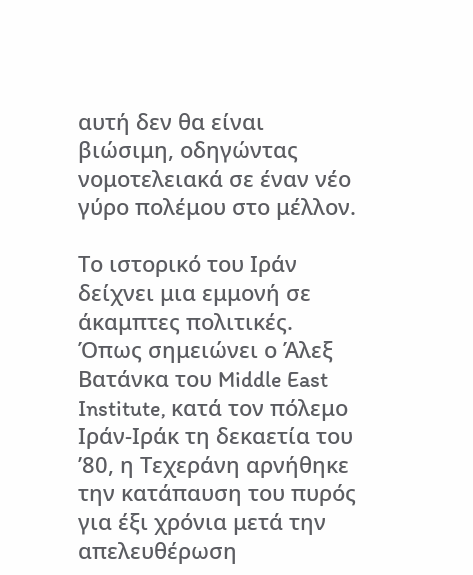αυτή δεν θα είναι βιώσιμη, οδηγώντας νομοτελειακά σε έναν νέο γύρο πολέμου στο μέλλον.

Το ιστορικό του Ιράν δείχνει μια εμμονή σε άκαμπτες πολιτικές. Όπως σημειώνει ο Άλεξ Βατάνκα του Middle East Institute, κατά τον πόλεμο Ιράν-Ιράκ τη δεκαετία του ’80, η Τεχεράνη αρνήθηκε την κατάπαυση του πυρός για έξι χρόνια μετά την απελευθέρωση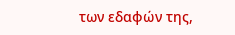των εδαφών της,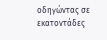οδηγώντας σε εκατοντάδες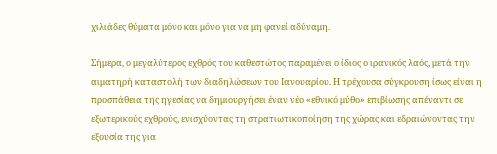χιλιάδες θύματα μόνο και μόνο για να μη φανεί αδύναμη.

Σήμερα, ο μεγαλύτερος εχθρός του καθεστώτος παραμένει ο ίδιος ο ιρανικός λαός, μετά την αιματηρή καταστολή των διαδηλώσεων του Ιανουαρίου. Η τρέχουσα σύγκρουση ίσως είναι η προσπάθεια της ηγεσίας να δημιουργήσει έναν νέο «εθνικό μύθο» επιβίωσης απέναντι σε εξωτερικούς εχθρούς, ενισχύοντας τη στρατιωτικοποίηση της χώρας και εδραιώνοντας την εξουσία της για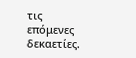τις επόμενες δεκαετίες.